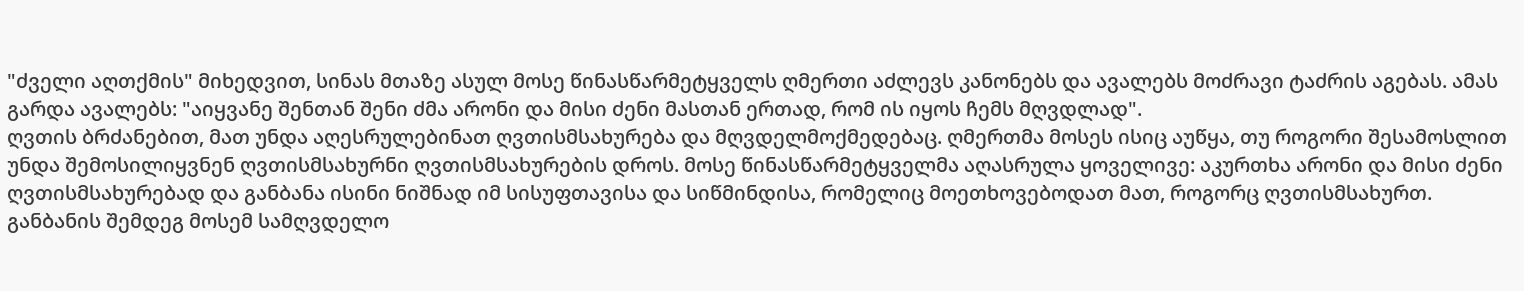"ძველი აღთქმის" მიხედვით, სინას მთაზე ასულ მოსე წინასწარმეტყველს ღმერთი აძლევს კანონებს და ავალებს მოძრავი ტაძრის აგებას. ამას გარდა ავალებს: "აიყვანე შენთან შენი ძმა არონი და მისი ძენი მასთან ერთად, რომ ის იყოს ჩემს მღვდლად".
ღვთის ბრძანებით, მათ უნდა აღესრულებინათ ღვთისმსახურება და მღვდელმოქმედებაც. ღმერთმა მოსეს ისიც აუწყა, თუ როგორი შესამოსლით უნდა შემოსილიყვნენ ღვთისმსახურნი ღვთისმსახურების დროს. მოსე წინასწარმეტყველმა აღასრულა ყოველივე: აკურთხა არონი და მისი ძენი ღვთისმსახურებად და განბანა ისინი ნიშნად იმ სისუფთავისა და სიწმინდისა, რომელიც მოეთხოვებოდათ მათ, როგორც ღვთისმსახურთ. განბანის შემდეგ მოსემ სამღვდელო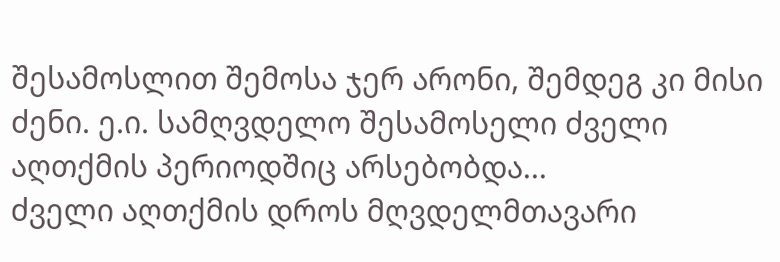შესამოსლით შემოსა ჯერ არონი, შემდეგ კი მისი ძენი. ე.ი. სამღვდელო შესამოსელი ძველი აღთქმის პერიოდშიც არსებობდა...
ძველი აღთქმის დროს მღვდელმთავარი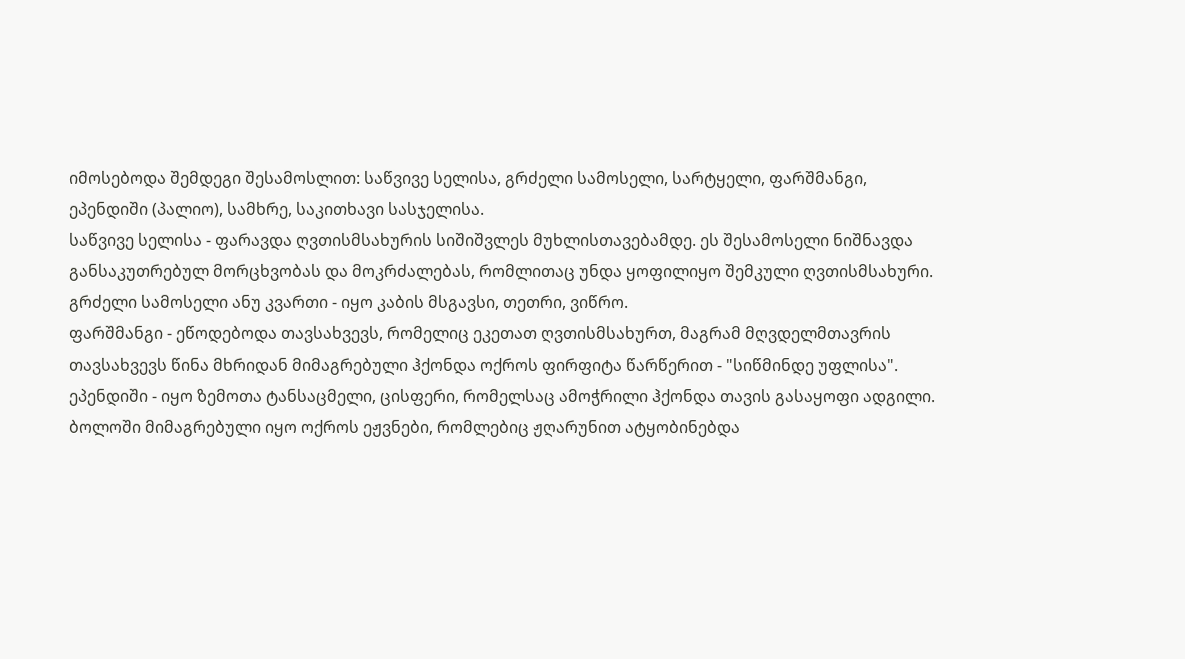იმოსებოდა შემდეგი შესამოსლით: საწვივე სელისა, გრძელი სამოსელი, სარტყელი, ფარშმანგი, ეპენდიში (პალიო), სამხრე, საკითხავი სასჯელისა.
საწვივე სელისა - ფარავდა ღვთისმსახურის სიშიშვლეს მუხლისთავებამდე. ეს შესამოსელი ნიშნავდა განსაკუთრებულ მორცხვობას და მოკრძალებას, რომლითაც უნდა ყოფილიყო შემკული ღვთისმსახური.
გრძელი სამოსელი ანუ კვართი - იყო კაბის მსგავსი, თეთრი, ვიწრო.
ფარშმანგი - ეწოდებოდა თავსახვევს, რომელიც ეკეთათ ღვთისმსახურთ, მაგრამ მღვდელმთავრის თავსახვევს წინა მხრიდან მიმაგრებული ჰქონდა ოქროს ფირფიტა წარწერით - "სიწმინდე უფლისა".
ეპენდიში - იყო ზემოთა ტანსაცმელი, ცისფერი, რომელსაც ამოჭრილი ჰქონდა თავის გასაყოფი ადგილი. ბოლოში მიმაგრებული იყო ოქროს ეჟვნები, რომლებიც ჟღარუნით ატყობინებდა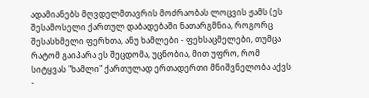ადამიანებს მღვდელმთავრის მოძრაობას ლოცვის ჟამს (ეს შესამოსელი ქართულ დაბადებაში ნათარგმნია, როგორც შესასხმელი ფერხთა, ანუ ხამლები - ფეხსაცმელები, თუმცა რატომ გაიპარა ეს შეცდომა, უცნობია, მით უფრო, რომ სიტყვას "ხამლი" ქართულად ერთადერთი მნიშვნელობა აქვს -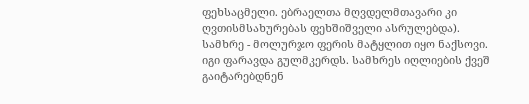ფეხსაცმელი. ებრაელთა მღვდელმთავარი კი ღვთისმსახურებას ფეხშიშველი ასრულებდა).
სამხრე - მოლურჯო ფერის მატყლით იყო ნაქსოვი. იგი ფარავდა გულმკერდს. სამხრეს იღლიების ქვეშ გაიტარებდნენ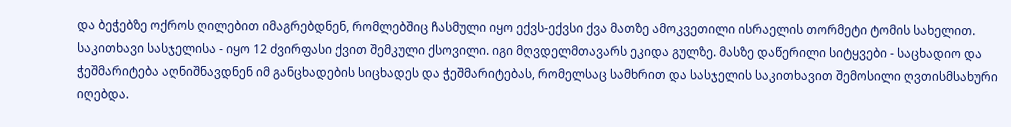და ბეჭებზე ოქროს ღილებით იმაგრებდნენ, რომლებშიც ჩასმული იყო ექვს-ექვსი ქვა მათზე ამოკვეთილი ისრაელის თორმეტი ტომის სახელით.
საკითხავი სასჯელისა - იყო 12 ძვირფასი ქვით შემკული ქსოვილი. იგი მღვდელმთავარს ეკიდა გულზე. მასზე დაწერილი სიტყვები - საცხადიო და ჭეშმარიტება აღნიშნავდნენ იმ განცხადების სიცხადეს და ჭეშმარიტებას, რომელსაც სამხრით და სასჯელის საკითხავით შემოსილი ღვთისმსახური იღებდა.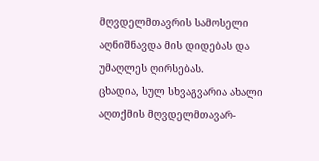მღვდელმთავრის სამოსელი აღნიშნავდა მის დიდებას და უმაღლეს ღირსებას.
ცხადია, სულ სხვაგვარია ახალი აღთქმის მღვდელმთავარ-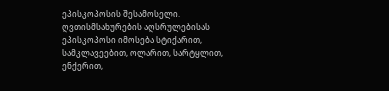ეპისკოპოსის შესამოსელი. ღვთისმსახურების აღსრულებისას ეპისკოპოსი იმოსება სტიქარით, სამკლავეებით, ოლარით, სარტყლით, ენქერით,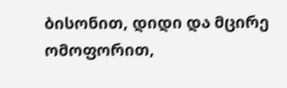ბისონით, დიდი და მცირე ომოფორით,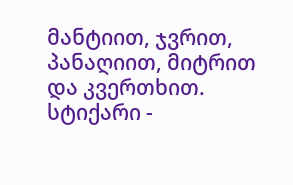მანტიით, ჯვრით, პანაღიით, მიტრით და კვერთხით.
სტიქარი -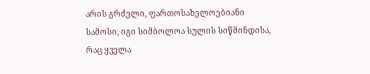არის გრძელი, ფართოსახელოებიანი სამოსი, იგი სიმბოლოა სულის სიწმინდისა, რაც ყველა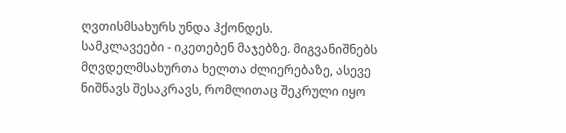ღვთისმსახურს უნდა ჰქონდეს.
სამკლავეები - იკეთებენ მაჯებზე. მიგვანიშნებს მღვდელმსახურთა ხელთა ძლიერებაზე, ასევე ნიშნავს შესაკრავს, რომლითაც შეკრული იყო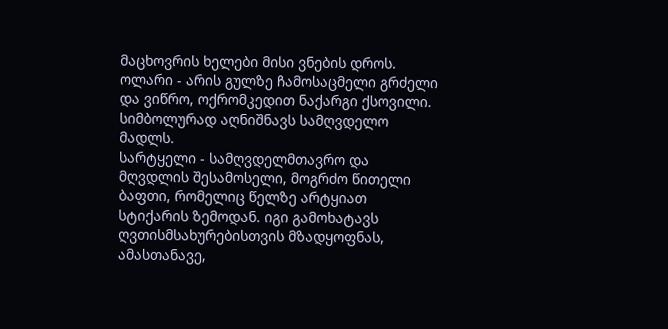მაცხოვრის ხელები მისი ვნების დროს.
ოლარი - არის გულზე ჩამოსაცმელი გრძელი და ვიწრო, ოქრომკედით ნაქარგი ქსოვილი. სიმბოლურად აღნიშნავს სამღვდელო მადლს.
სარტყელი - სამღვდელმთავრო და მღვდლის შესამოსელი, მოგრძო წითელი ბაფთი, რომელიც წელზე არტყიათ სტიქარის ზემოდან. იგი გამოხატავს ღვთისმსახურებისთვის მზადყოფნას, ამასთანავე,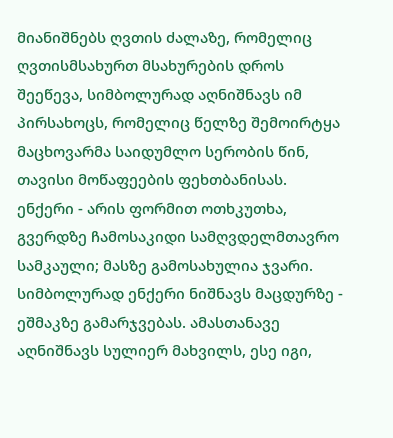მიანიშნებს ღვთის ძალაზე, რომელიც ღვთისმსახურთ მსახურების დროს შეეწევა, სიმბოლურად აღნიშნავს იმ პირსახოცს, რომელიც წელზე შემოირტყა მაცხოვარმა საიდუმლო სერობის წინ, თავისი მოწაფეების ფეხთბანისას.
ენქერი - არის ფორმით ოთხკუთხა, გვერდზე ჩამოსაკიდი სამღვდელმთავრო სამკაული; მასზე გამოსახულია ჯვარი. სიმბოლურად ენქერი ნიშნავს მაცდურზე - ეშმაკზე გამარჯვებას. ამასთანავე აღნიშნავს სულიერ მახვილს, ესე იგი,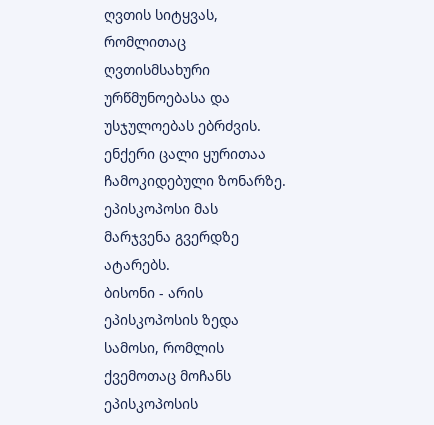ღვთის სიტყვას, რომლითაც ღვთისმსახური ურწმუნოებასა და უსჯულოებას ებრძვის. ენქერი ცალი ყურითაა ჩამოკიდებული ზონარზე. ეპისკოპოსი მას მარჯვენა გვერდზე ატარებს.
ბისონი - არის ეპისკოპოსის ზედა სამოსი, რომლის ქვემოთაც მოჩანს ეპისკოპოსის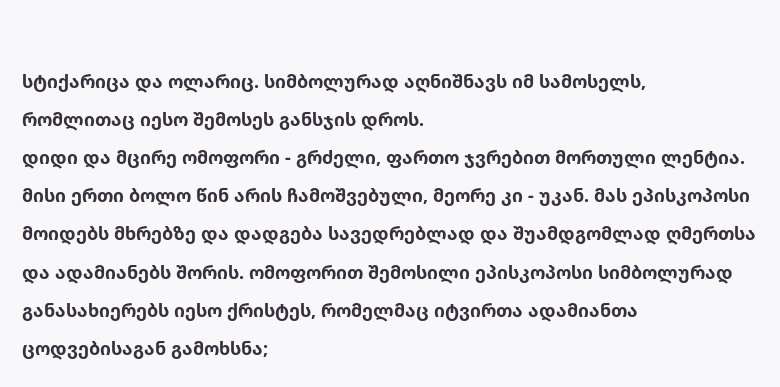სტიქარიცა და ოლარიც. სიმბოლურად აღნიშნავს იმ სამოსელს, რომლითაც იესო შემოსეს განსჯის დროს.
დიდი და მცირე ომოფორი - გრძელი, ფართო ჯვრებით მორთული ლენტია. მისი ერთი ბოლო წინ არის ჩამოშვებული, მეორე კი - უკან. მას ეპისკოპოსი მოიდებს მხრებზე და დადგება სავედრებლად და შუამდგომლად ღმერთსა და ადამიანებს შორის. ომოფორით შემოსილი ეპისკოპოსი სიმბოლურად განასახიერებს იესო ქრისტეს, რომელმაც იტვირთა ადამიანთა ცოდვებისაგან გამოხსნა;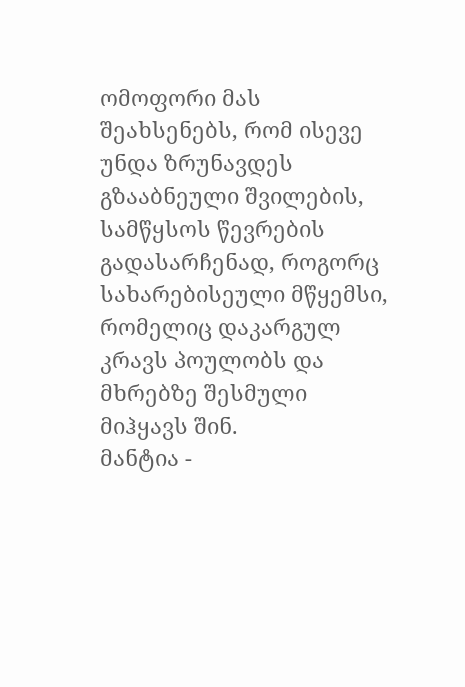ომოფორი მას შეახსენებს, რომ ისევე უნდა ზრუნავდეს გზააბნეული შვილების, სამწყსოს წევრების გადასარჩენად, როგორც სახარებისეული მწყემსი, რომელიც დაკარგულ კრავს პოულობს და მხრებზე შესმული მიჰყავს შინ.
მანტია -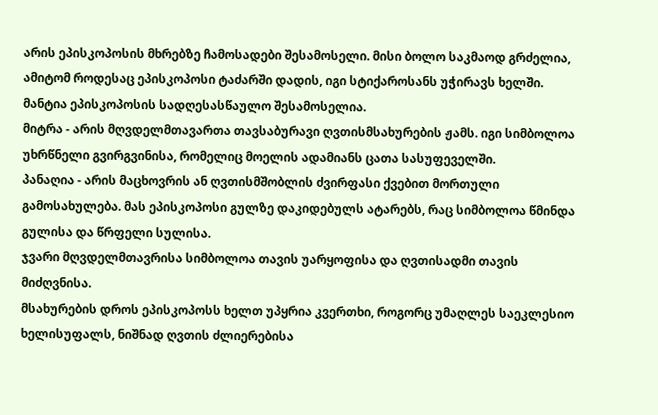არის ეპისკოპოსის მხრებზე ჩამოსადები შესამოსელი. მისი ბოლო საკმაოდ გრძელია, ამიტომ როდესაც ეპისკოპოსი ტაძარში დადის, იგი სტიქაროსანს უჭირავს ხელში. მანტია ეპისკოპოსის სადღესასწაულო შესამოსელია.
მიტრა - არის მღვდელმთავართა თავსაბურავი ღვთისმსახურების ჟამს. იგი სიმბოლოა უხრწნელი გვირგვინისა, რომელიც მოელის ადამიანს ცათა სასუფეველში.
პანაღია - არის მაცხოვრის ან ღვთისმშობლის ძვირფასი ქვებით მორთული გამოსახულება. მას ეპისკოპოსი გულზე დაკიდებულს ატარებს, რაც სიმბოლოა წმინდა გულისა და წრფელი სულისა.
ჯვარი მღვდელმთავრისა სიმბოლოა თავის უარყოფისა და ღვთისადმი თავის მიძღვნისა.
მსახურების დროს ეპისკოპოსს ხელთ უპყრია კვერთხი, როგორც უმაღლეს საეკლესიო ხელისუფალს, ნიშნად ღვთის ძლიერებისა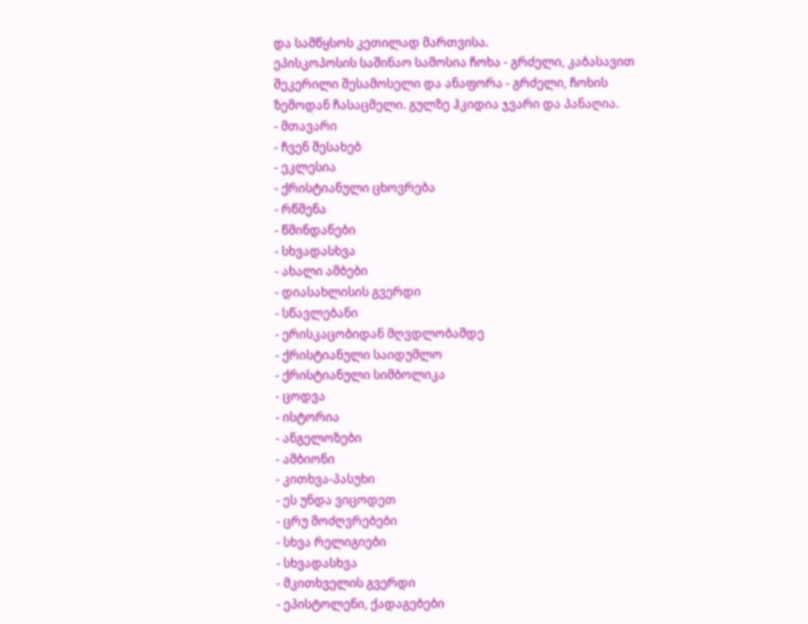და სამწყსოს კეთილად მართვისა.
ეპისკოპოსის საშინაო სამოსია ჩოხა - გრძელი, კაბასავით შეკერილი შესამოსელი და ანაფორა - გრძელი, ჩოხის ზემოდან ჩასაცმელი. გულზე ჰკიდია ჯვარი და პანაღია.
- მთავარი
- ჩვენ შესახებ
- ეკლესია
- ქრისტიანული ცხოვრება
- რწმენა
- წმინდანები
- სხვადასხვა
- ახალი ამბები
- დიასახლისის გვერდი
- სწავლებანი
- ერისკაცობიდან მღვდლობამდე
- ქრისტიანული საიდუმლო
- ქრისტიანული სიმბოლიკა
- ცოდვა
- ისტორია
- ანგელოზები
- ამბიონი
- კითხვა-პასუხი
- ეს უნდა ვიცოდეთ
- ცრუ მოძღვრებები
- სხვა რელიგიები
- სხვადასხვა
- მკითხველის გვერდი
- ეპისტოლენი, ქადაგებები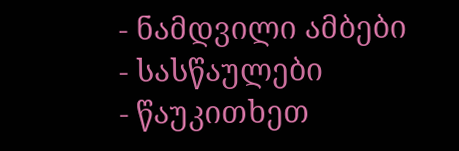- ნამდვილი ამბები
- სასწაულები
- წაუკითხეთ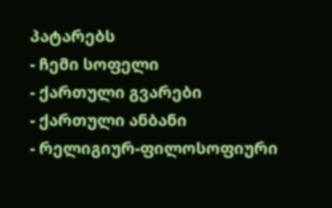პატარებს
- ჩემი სოფელი
- ქართული გვარები
- ქართული ანბანი
- რელიგიურ-ფილოსოფიური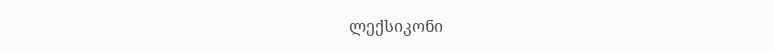ლექსიკონი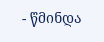- წმინდა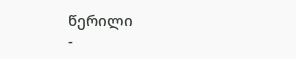წერილი
-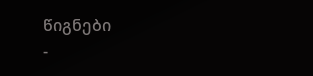წიგნები
-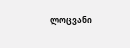ლოცვანი